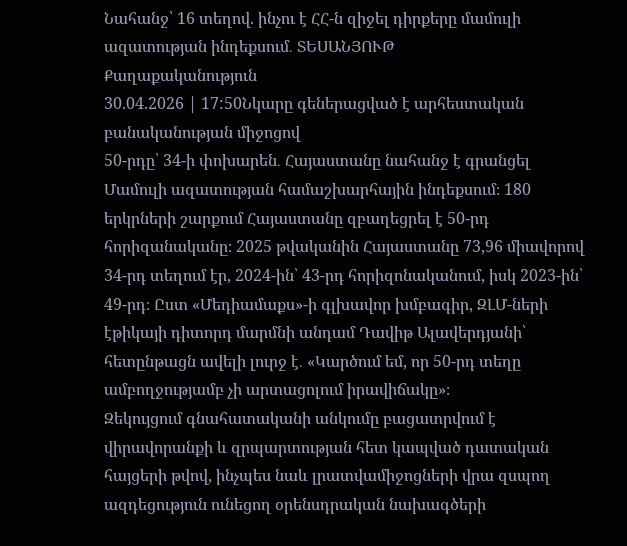Նահանջ՝ 16 տեղով. ինչու է ՀՀ-ն զիջել դիրքերը մամուլի ազատության ինդեքսում․ ՏԵՍԱՆՅՈՒԹ
Քաղաքականություն
30.04.2026 | 17:50Նկարը գեներացված է արհեստական բանականության միջոցով
50-րդը՝ 34-ի փոխարեն․ Հայաստանը նահանջ է գրանցել Մամուլի ազատության համաշխարհային ինդեքսում։ 180 երկրների շարքում Հայաստանը զբաղեցրել է 50-րդ հորիզանականը։ 2025 թվականին Հայաստանը 73,96 միավորով 34-րդ տեղում էր, 2024-ին՝ 43-րդ հորիզոնականում, իսկ 2023-ին՝ 49-րդ։ Ըստ «Մեդիամաքս»-ի գլխավոր խմբագիր, ԶԼՄ-ների էթիկայի դիտորդ մարմնի անդամ Դավիթ Ալավերդյանի՝ հետընթացն ավելի լուրջ է․ «Կարծում եմ, որ 50-րդ տեղը ամբողջությամբ չի արտացոլում իրավիճակը»։
Զեկույցում գնահատականի անկումը բացատրվում է վիրավորանքի և զրպարտության հետ կապված դատական հայցերի թվով, ինչպես նաև լրատվամիջոցների վրա զսպող ազդեցություն ունեցող օրենսդրական նախագծերի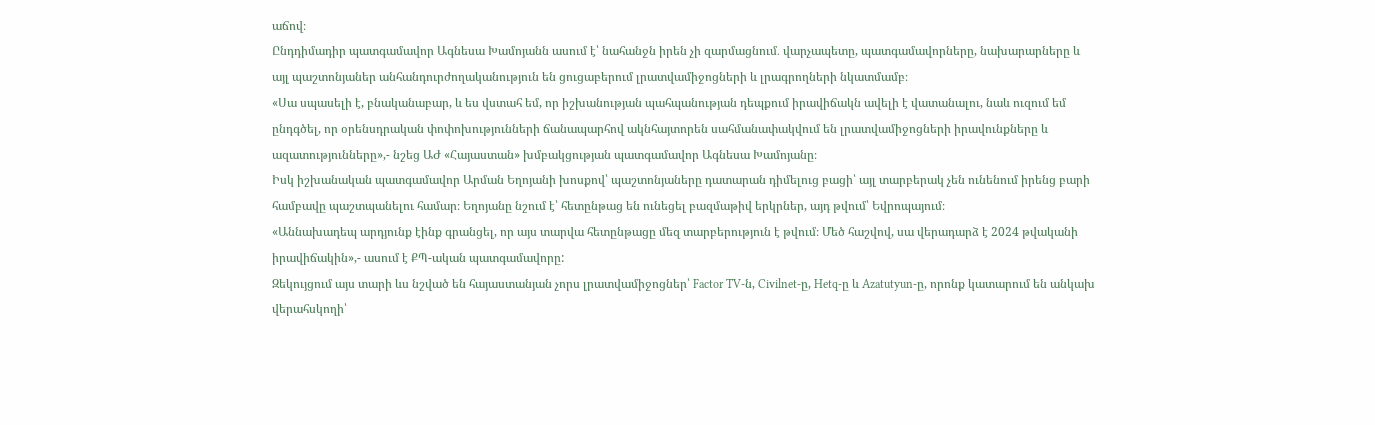աճով։
Ընդդիմադիր պատգամավոր Ագնեսա Խամոյանն ասում է՝ նահանջն իրեն չի զարմացնում․ վարչապետը, պատգամավորները, նախարարները և այլ պաշտոնյաներ անհանդուրժողականություն են ցուցաբերում լրատվամիջոցների և լրագրողների նկատմամբ։
«Սա սպասելի է, բնականաբար, և ես վստահ եմ, որ իշխանության պահպանության դեպքում իրավիճակն ավելի է վատանալու, նաև ուզում եմ ընդգծել, որ օրենսդրական փոփոխությունների ճանապարհով ակնհայտորեն սահմանափակվում են լրատվամիջոցների իրավունքները և ազատությունները»,- նշեց ԱԺ «Հայաստան» խմբակցության պատգամավոր Ագնեսա Խամոյանը։
Իսկ իշխանական պատգամավոր Արման Եղոյանի խոսքով՝ պաշտոնյաները դատարան դիմելուց բացի՝ այլ տարբերակ չեն ունենում իրենց բարի համբավը պաշտպանելու համար։ Եղոյանը նշում է՝ հետընթաց են ունեցել բազմաթիվ երկրներ, այդ թվում՝ Եվրոպայում։
«Աննախադեպ արդյունք էինք գրանցել, որ այս տարվա հետընթացը մեզ տարբերություն է թվում։ Մեծ հաշվով, սա վերադարձ է 2024 թվականի իրավիճակին»,- ասում է ՔՊ-ական պատգամավորը:
Զեկույցում այս տարի ևս նշված են հայաստանյան չորս լրատվամիջոցներ՝ Factor TV-ն, Civilnet-ը, Hetq-ը և Azatutyun-ը, որոնք կատարում են անկախ վերահսկողի՝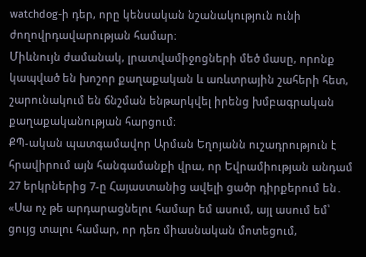watchdog-ի դեր, որը կենսական նշանակություն ունի ժողովրդավարության համար։
Միևնույն ժամանակ, լրատվամիջոցների մեծ մասը, որոնք կապված են խոշոր քաղաքական և առևտրային շահերի հետ, շարունակում են ճնշման ենթարկվել իրենց խմբագրական քաղաքականության հարցում։
ՔՊ-ական պատգամավոր Արման Եղոյանն ուշադրություն է հրավիրում այն հանգամանքի վրա, որ Եվրամիության անդամ 27 երկրներից 7-ը Հայաստանից ավելի ցածր դիրքերում են․ «Սա ոչ թե արդարացնելու համար եմ ասում, այլ ասում եմ՝ ցույց տալու համար, որ դեռ միասնական մոտեցում,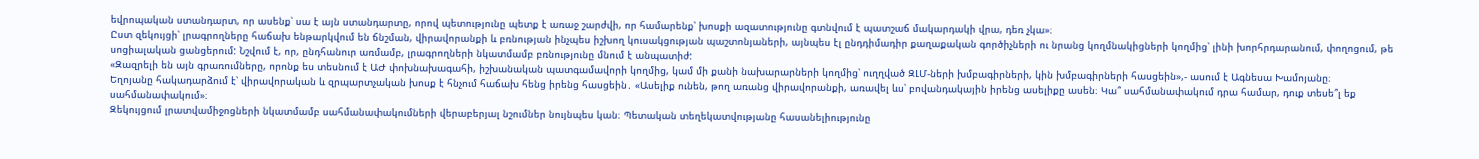եվրոպական ստանդարտ, որ ասենք՝ սա է այն ստանդարտը, որով պետությունը պետք է առաջ շարժվի, որ համարենք՝ խոսքի ազատությունը գտնվում է պատշաճ մակարդակի վրա, դեռ չկա»։
Ըստ զեկույցի՝ լրագրողները հաճախ ենթարկվում են ճնշման, վիրավորանքի և բռնության ինչպես իշխող կուսակցության պաշտոնյաների, այնպես էլ ընդդիմադիր քաղաքական գործիչների ու նրանց կողմնակիցների կողմից՝ լինի խորհրդարանում, փողոցում, թե սոցիալական ցանցերում: Նշվում է, որ, ընդհանուր առմամբ, լրագրողների նկատմամբ բռնությունը մնում է անպատիժ:
«Զազրելի են այն գրառումները, որոնք ես տեսնում է ԱԺ փոխնախագահի, իշխանական պատգամավորի կողմից, կամ մի քանի նախարարների կողմից՝ ուղղված ԶԼՄ-ների խմբագիրների, կին խմբագիրների հասցեին»,- ասում է Ագնեսա Խամոյանը։
Եղոյանը հակադարձում է՝ վիրավորական և զրպարտչական խոսք է հնչում հաճախ հենց իրենց հասցեին․ «Ասելիք ունեն, թող առանց վիրավորանքի, առավել ևս՝ բովանդակային իրենց ասելիքը ասեն։ Կա՞ սահմանափակում դրա համար, դուք տեսե՞լ եք սահմանափակում»։
Զեկույցում լրատվամիջոցների նկատմամբ սահմանափակումների վերաբերյալ նշումներ նույնպես կան։ Պետական տեղեկատվությանը հասանելիությունը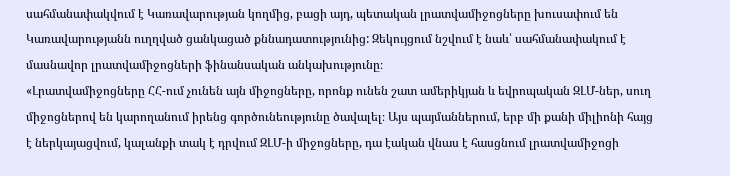սահմանափակվում է Կառավարության կողմից, բացի այդ, պետական լրատվամիջոցները խուսափում են Կառավարությանն ուղղված ցանկացած քննադատությունից: Զեկույցում նշվում է նաև՝ սահմանափակում է մասնավոր լրատվամիջոցների ֆինանսական անկախությունը։
«Լրատվամիջոցները ՀՀ-ում չունեն այն միջոցները, որոնք ունեն շատ ամերիկյան և եվրոպական ԶԼՄ-ներ, սուղ միջոցներով են կարողանում իրենց գործունեությունը ծավալել։ Այս պայմաններում, երբ մի քանի միլիոնի հայց է ներկայացվում, կալանքի տակ է դրվում ԶԼՄ-ի միջոցները, դա էական վնաս է հասցնում լրատվամիջոցի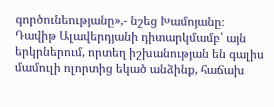գործունեությանը»,- նշեց Խամոյանը։
Դավիթ Ալավերդյանի դիտարկմամբ՝ այն երկրներում, որտեղ իշխանության են գալիս մամուլի ոլորտից եկած անձինք, հաճախ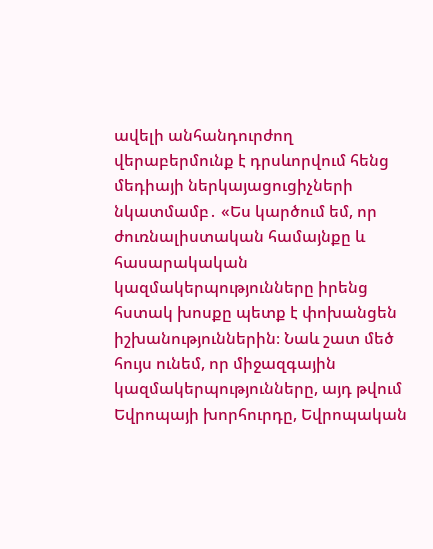ավելի անհանդուրժող վերաբերմունք է դրսևորվում հենց մեդիայի ներկայացուցիչների նկատմամբ․ «Ես կարծում եմ, որ ժուռնալիստական համայնքը և հասարակական կազմակերպությունները իրենց հստակ խոսքը պետք է փոխանցեն իշխանություններին։ Նաև շատ մեծ հույս ունեմ, որ միջազգային կազմակերպությունները, այդ թվում Եվրոպայի խորհուրդը, Եվրոպական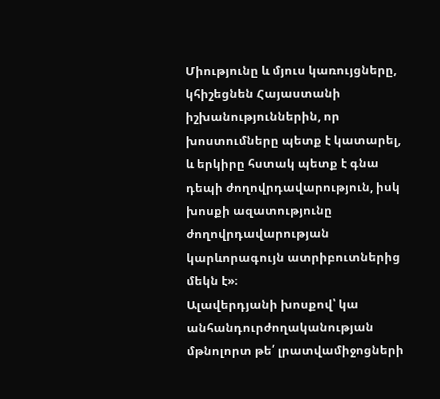Միությունը և մյուս կառույցները, կհիշեցնեն Հայաստանի իշխանություններին, որ խոստումները պետք է կատարել, և երկիրը հստակ պետք է գնա դեպի ժողովրդավարություն, իսկ խոսքի ազատությունը ժողովրդավարության կարևորագույն ատրիբուտներից մեկն է»։
Ալավերդյանի խոսքով՝ կա անհանդուրժողականության մթնոլորտ թե՛ լրատվամիջոցների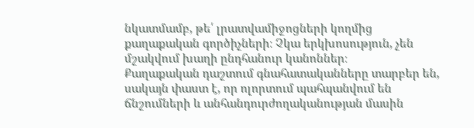նկատմամբ, թե՛ լրատվամիջոցների կողմից քաղաքական գործիչների։ Չկա երկխոսություն, չեն մշակվում խաղի ընդհանուր կանոններ։
Քաղաքական դաշտում գնահատականները տարբեր են, սակայն փաստ է, որ ոլորտում պահպանվում են ճնշումների և անհանդուրժողականության մասին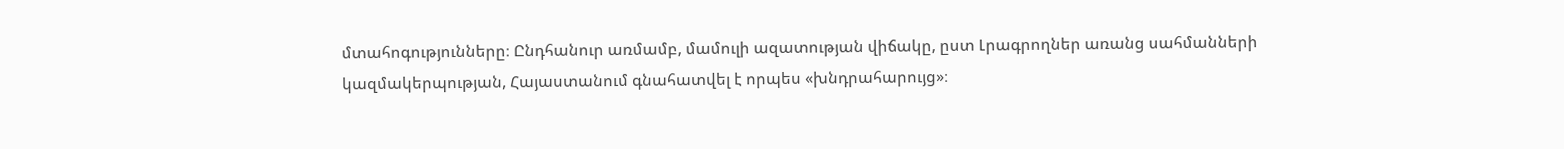մտահոգությունները։ Ընդհանուր առմամբ, մամուլի ազատության վիճակը, ըստ Լրագրողներ առանց սահմանների կազմակերպության, Հայաստանում գնահատվել է որպես «խնդրահարույց»։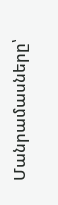Մանրամասները՝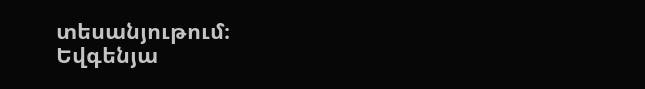տեսանյութում։
Եվգենյա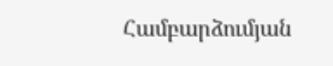Համբարձումյան